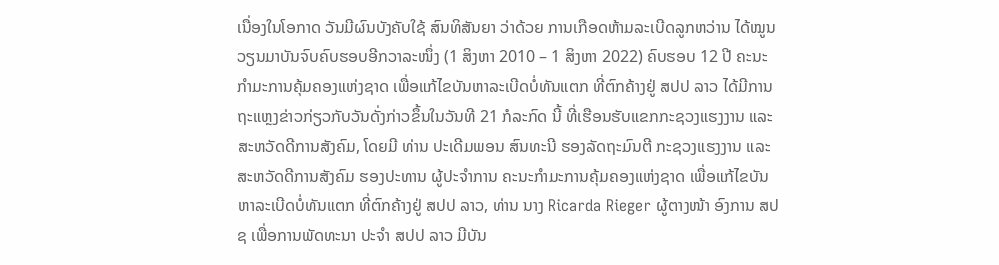ເນື່ອງໃນໂອກາດ ວັນມີຜົນບັງຄັບໃຊ້ ສົນທິສັນຍາ ວ່າດ້ວຍ ການເກືອດຫ້າມລະເບີດລູກຫວ່ານ ໄດ້ໝູນວຽນມາບັນຈົບຄົບຮອບອີກວາລະໜຶ່ງ (1 ສິງຫາ 2010 – 1 ສິງຫາ 2022) ຄົບຮອບ 12 ປີ ຄະນະກຳມະການຄຸ້ມຄອງແຫ່ງຊາດ ເພື່ອແກ້ໄຂບັນຫາລະເບີດບໍ່ທັນແຕກ ທີ່ຕົກຄ້າງຢູ່ ສປປ ລາວ ໄດ້ມີການຖະແຫຼງຂ່າວກ່ຽວກັບວັນດັ່ງກ່າວຂຶ້ນໃນວັນທີ 21 ກໍລະກົດ ນີ້ ທີ່ເຮືອນຮັບແຂກກະຊວງແຮງງານ ແລະ ສະຫວັດດີການສັງຄົມ, ໂດຍມີ ທ່ານ ປະເດີມພອນ ສົນທະນີ ຮອງລັດຖະມົນຕີ ກະຊວງແຮງງານ ແລະ ສະຫວັດດີການສັງຄົມ ຮອງປະທານ ຜູ້ປະຈຳການ ຄະນະກຳມະການຄຸ້ມຄອງແຫ່ງຊາດ ເພື່ອແກ້ໄຂບັນຫາລະເບີດບໍ່ທັນແຕກ ທີ່ຕົກຄ້າງຢູ່ ສປປ ລາວ, ທ່ານ ນາງ Ricarda Rieger ຜູ້ຕາງໜ້າ ອົງການ ສປຊ ເພື່ອການພັດທະນາ ປະຈຳ ສປປ ລາວ ມີບັນ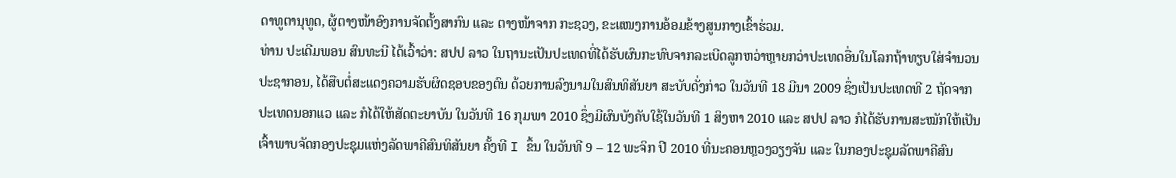ດາທູຕານຸທູດ, ຜູ້ຕາງໜ້າອົງການຈັດຕັ້ງສາກົນ ແລະ ຕາງໜ້າຈາກ ກະຊວງ, ຂະແໜງການອ້ອມຂ້າງສູນກາງເຂົ້າຮ່ວມ.
ທ່ານ ປະເດີມພອນ ສົນທະນີ ໄດ້ເວົ້າວ່າ: ສປປ ລາວ ໃນຖານະເປັນປະເທດທີ່ໄດ້ຮັບຜົນກະທົບຈາກລະເບີດລູກຫວ່າຫຼາຍກວ່າປະເທດອື່ນໃນໂລກຖ້າທຽບໃສ່ຈຳນວນປະຊາກອນ, ໄດ້ສືບຕໍ່ສະແດງຄວາມຮັບຜິດຊອບຂອງຕົນ ດ້ວຍການລົງນາມໃນສົນທິສັນຍາ ສະບັບດັ່ງກ່າວ ໃນວັນທີ 18 ມີນາ 2009 ຊຶ່ງເປັນປະເທດທີ 2 ຖັດຈາກປະເທດນອກແວ ແລະ ກໍໄດ້ໃຫ້ສັດຕະຍາບັນ ໃນວັນທີ 16 ກຸມພາ 2010 ຊຶ່ງມີຜົນບັງຄັບໃຊ້ໃນວັນທີ 1 ສິງຫາ 2010 ແລະ ສປປ ລາວ ກໍໄດ້ຮັບການສະໝັກໃຫ້ເປັນເຈົ້າພາບຈັດກອງປະຊຸມແຫ່ງລັດພາຄີສົນທິສັນຍາ ຄັ້ງທີ I ຂຶ້ນ ໃນວັນທີ 9 – 12 ພະຈິກ ປີ 2010 ທີ່ນະຄອນຫຼວງວຽງຈັນ ແລະ ໃນກອງປະຊຸມລັດພາຄີສົນ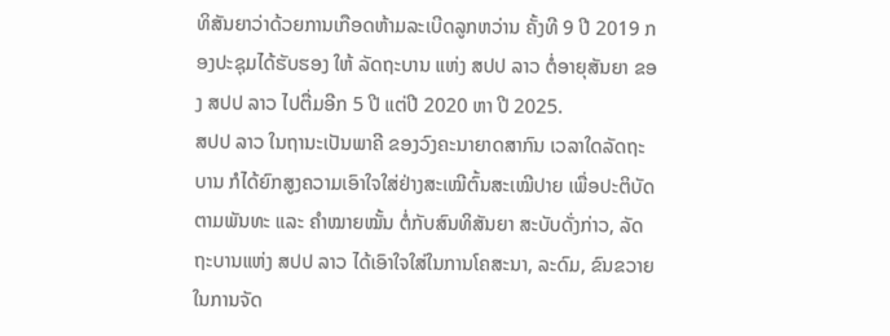ທິສັນຍາວ່າດ້ວຍການເກືອດຫ້າມລະເບີດລູກຫວ່ານ ຄັ້ງທີ 9 ປີ 2019 ກອງປະຊຸມໄດ້ຮັບຮອງ ໃຫ້ ລັດຖະບານ ແຫ່ງ ສປປ ລາວ ຕໍ່ອາຍຸສັນຍາ ຂອງ ສປປ ລາວ ໄປຕື່ມອີກ 5 ປີ ແຕ່ປີ 2020 ຫາ ປີ 2025.
ສປປ ລາວ ໃນຖານະເປັນພາຄີ ຂອງວົງຄະນາຍາດສາກົນ ເວລາໃດລັດຖະບານ ກໍໄດ້ຍົກສູງຄວາມເອົາໃຈໃສ່ຢ່າງສະເໝີຕົ້ນສະເໝີປາຍ ເພື່ອປະຕິບັດຕາມພັນທະ ແລະ ຄຳໝາຍໝັ້ນ ຕໍ່ກັບສົນທິສັນຍາ ສະບັບດັ່ງກ່າວ, ລັດຖະບານແຫ່ງ ສປປ ລາວ ໄດ້ເອົາໃຈໃສ່ໃນການໂຄສະນາ, ລະດົມ, ຂົນຂວາຍ ໃນການຈັດ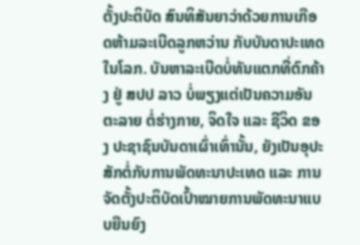ຕັ້ງປະຕິບັດ ສົນທິສັນຍາວ່າດ້ວຍການເກືອດຫ້າມລະເບີດລູກຫວ່ານ ກັບບັນດາປະເທດໃນໂລກ. ບັນຫາລະເບີດບໍ່ທັນແຕກທີ່ຕົກຄ້າງ ຢູ່ ສປປ ລາວ ບໍ່ພຽງແຕ່ເປັນຄວາມອັນຕະລາຍ ຕໍ່ຮ່າງກາຍ, ຈິດໃຈ ແລະ ຊີວິດ ຂອງ ປະຊາຊົນບັນດາເຜົ່າເທົ່ານັ້ນ, ຍັງເປັນອຸປະສັກຕໍ່ກັບການພັດທະນາປະເທດ ແລະ ການຈັດຕັ້ງປະຕິບັດເປົ້າໝາຍການພັດທະນາແບບຍືນຍົງ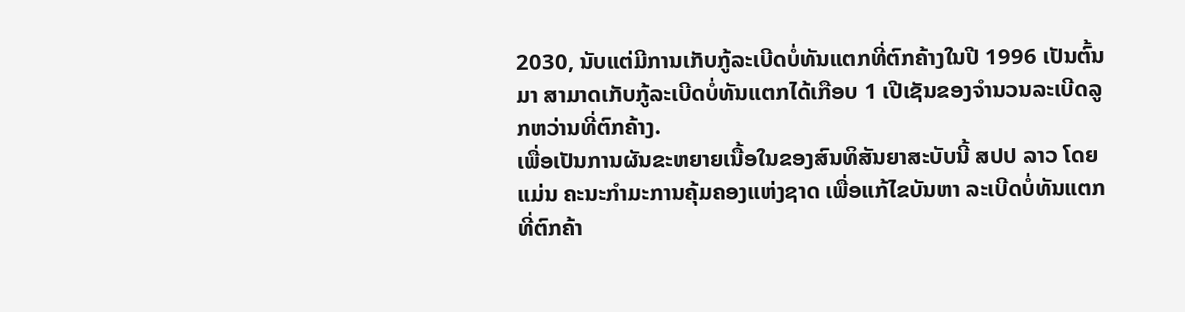2030, ນັບແຕ່ມີການເກັບກູ້ລະເບີດບໍ່ທັນແຕກທີ່ຕົກຄ້າງໃນປີ 1996 ເປັນຕົ້ນມາ ສາມາດເກັບກູ້ລະເບີດບໍ່ທັນແຕກໄດ້ເກືອບ 1 ເປີເຊັນຂອງຈຳນວນລະເບີດລູກຫວ່ານທີ່ຕົກຄ້າງ.
ເພື່ອເປັນການຜັນຂະຫຍາຍເນື້ອໃນຂອງສົນທິສັນຍາສະບັບນີ້ ສປປ ລາວ ໂດຍແມ່ນ ຄະນະກຳມະການຄຸ້ມຄອງແຫ່ງຊາດ ເພື່ອແກ້ໄຂບັນຫາ ລະເບີດບໍ່ທັນແຕກທີ່ຕົກຄ້າ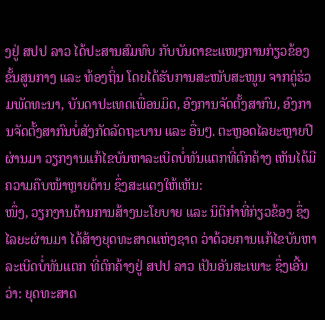ງຢູ່ ສປປ ລາວ ໄດ້ປະສານສົມທົບ ກັບບັນດາຂະແໜງການກ່ຽວຂ້ອງ ຂັ້ນສູນກາງ ແລະ ທ້ອງຖິ່ນ ໂດຍໄດ້ຮັບການສະໜັບສະໜູນ ຈາກຄູ່ຮ່ວມພັດທະນາ, ບັນດາປະເທດເພື່ອນມິດ, ອົງການຈັດຕັ້ງສາກົນ, ອົງການຈັດຕັ້ງສາກົນບໍ່ສັງກັດລັດຖະບານ ແລະ ອື່ນໆ. ຕະຫຼອດໄລຍະຫຼາຍປີຜ່ານມາ ວຽກງານແກ້ໄຂບັນຫາລະເບີດບໍ່ທັນແຕກທີ່ຕົກຄ້າງ ເຫັນໄດ້ມີຄວາມຄືບໜ້າຫຼາຍດ້ານ ຊຶ່ງສະແດງໃຫ້ເຫັນ:
ໜຶ່ງ, ວຽກງານດ້ານການສ້າງນະໂຍບາຍ ແລະ ນິຕິກຳທີ່ກ່ຽວຂ້ອງ ຊຶ່ງໄລຍະຜ່ານມາ ໄດ້ສ້າງຍຸດທະສາດແຫ່ງຊາດ ວ່າດ້ວຍການແກ້ໄຂບັນຫາລະເບີດບໍ່ທັນແຕກ ທີ່ຕົກຄ້າງຢູ່ ສປປ ລາວ ເປັນອັນສະເພາະ ຊຶ່ງເອີ້ນວ່າ: ຍຸດທະສາດ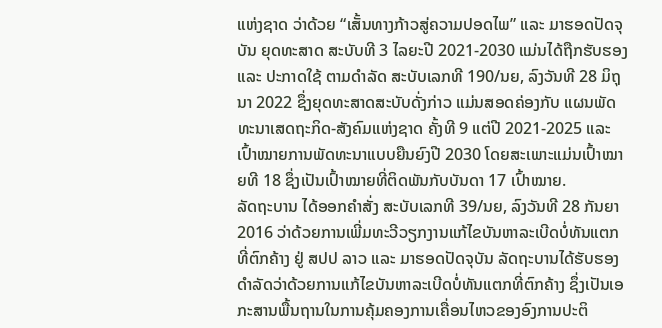ແຫ່ງຊາດ ວ່າດ້ວຍ “ເສັ້ນທາງກ້າວສູ່ຄວາມປອດໄພ” ແລະ ມາຮອດປັດຈຸບັນ ຍຸດທະສາດ ສະບັບທີ 3 ໄລຍະປີ 2021-2030 ແມ່ນໄດ້ຖືກຮັບຮອງ ແລະ ປະກາດໃຊ້ ຕາມດໍາລັດ ສະບັບເລກທີ 190/ນຍ, ລົງວັນທີ 28 ມິຖຸນາ 2022 ຊຶ່ງຍຸດທະສາດສະບັບດັ່ງກ່າວ ແມ່ນສອດຄ່ອງກັບ ແຜນພັດທະນາເສດຖະກິດ-ສັງຄົມແຫ່ງຊາດ ຄັ້ງທີ 9 ແຕ່ປີ 2021-2025 ແລະ ເປົ້າໝາຍການພັດທະນາແບບຍືນຍົງປີ 2030 ໂດຍສະເພາະແມ່ນເປົ້າໝາຍທີ 18 ຊຶ່ງເປັນເປົ້າໝາຍທີ່ຕິດພັນກັບບັນດາ 17 ເປົ້າໝາຍ.
ລັດຖະບານ ໄດ້ອອກຄຳສັ່ງ ສະບັບເລກທີ 39/ນຍ, ລົງວັນທີ 28 ກັນຍາ 2016 ວ່າດ້ວຍການເພີ່ມທະວີວຽກງານແກ້ໄຂບັນຫາລະເບີດບໍ່ທັນແຕກທີ່ຕົກຄ້າງ ຢູ່ ສປປ ລາວ ແລະ ມາຮອດປັດຈຸບັນ ລັດຖະບານໄດ້ຮັບຮອງດຳລັດວ່າດ້ວຍການແກ້ໄຂບັນຫາລະເບີດບໍ່ທັນແຕກທີ່ຕົກຄ້າງ ຊຶ່ງເປັນເອກະສານພື້ນຖານໃນການຄຸ້ມຄອງການເຄື່ອນໄຫວຂອງອົງການປະຕິ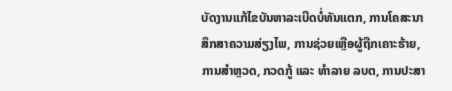ບັດງານແກ້ໄຂບັນຫາລະເບີດບໍ່ທັນແຕກ, ການໂຄສະນາສຶກສາຄວາມສ່ຽງໄພ, ການຊ່ວຍເຫຼືອຜູ້ຖືກເຄາະຮ້າຍ, ການສຳຫຼວດ, ກວດກູ້ ແລະ ທຳລາຍ ລບຕ, ການປະສາ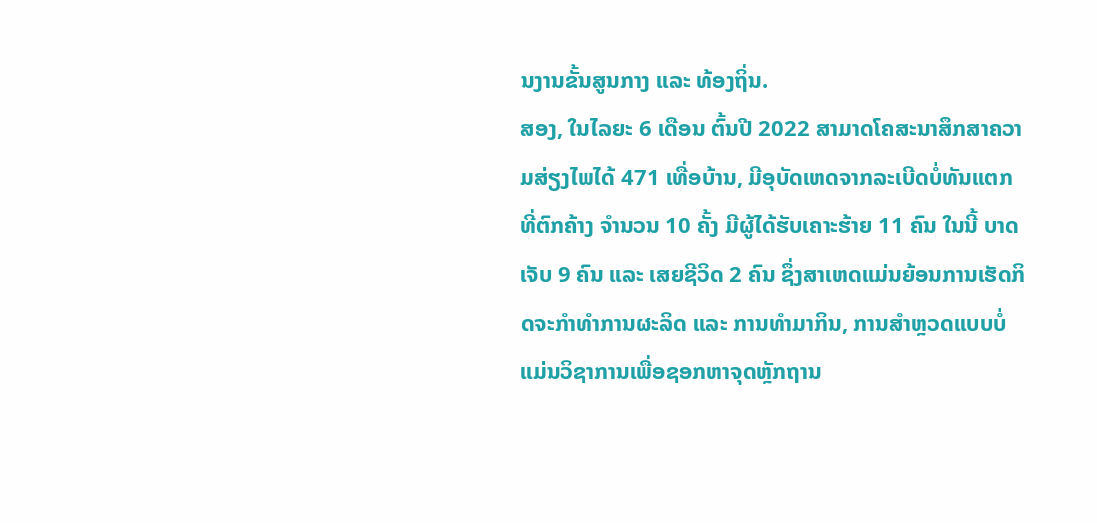ນງານຂັ້ນສູນກາງ ແລະ ທ້ອງຖິ່ນ.
ສອງ, ໃນໄລຍະ 6 ເດືອນ ຕົ້ນປີ 2022 ສາມາດໂຄສະນາສຶກສາຄວາມສ່ຽງໄພໄດ້ 471 ເທື່ອບ້ານ, ມີອຸບັດເຫດຈາກລະເບີດບໍ່ທັນແຕກທີ່ຕົກຄ້າງ ຈຳນວນ 10 ຄັ້ງ ມີຜູ້ໄດ້ຮັບເຄາະຮ້າຍ 11 ຄົນ ໃນນີ້ ບາດເຈັບ 9 ຄົນ ແລະ ເສຍຊີວິດ 2 ຄົນ ຊຶ່ງສາເຫດແມ່ນຍ້ອນການເຮັດກິດຈະກໍາທຳການຜະລິດ ແລະ ການທຳມາກິນ, ການສຳຫຼວດແບບບໍ່ແມ່ນວິຊາການເພື່ອຊອກຫາຈຸດຫຼັກຖານ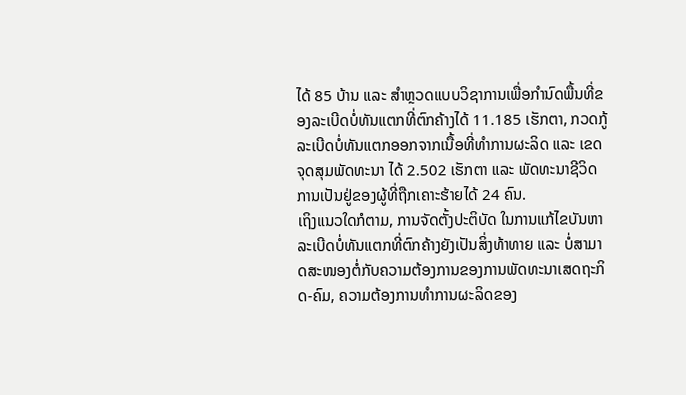ໄດ້ 85 ບ້ານ ແລະ ສຳຫຼວດແບບວິຊາການເພື່ອກຳນົດພື້ນທີ່ຂອງລະເບີດບໍ່ທັນແຕກທີ່ຕົກຄ້າງໄດ້ 11.185 ເຮັກຕາ, ກວດກູ້ລະເບີດບໍ່ທັນແຕກອອກຈາກເນື້ອທີ່ທຳການຜະລິດ ແລະ ເຂດຈຸດສຸມພັດທະນາ ໄດ້ 2.502 ເຮັກຕາ ແລະ ພັດທະນາຊີວິດການເປັນຢູ່ຂອງຜູ້ທີ່ຖືກເຄາະຮ້າຍໄດ້ 24 ຄົນ.
ເຖິງແນວໃດກໍຕາມ, ການຈັດຕັ້ງປະຕິບັດ ໃນການແກ້ໄຂບັນຫາລະເບີດບໍ່ທັນແຕກທີ່ຕົກຄ້າງຍັງເປັນສິ່ງທ້າທາຍ ແລະ ບໍ່ສາມາດສະໜອງຕໍ່ກັບຄວາມຕ້ອງການຂອງການພັດທະນາເສດຖະກິດ-ຄົມ, ຄວາມຕ້ອງການທໍາການຜະລິດຂອງ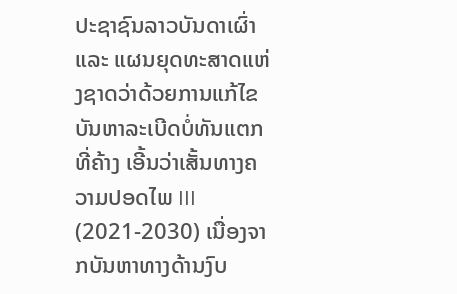ປະຊາຊົນລາວບັນດາເຜົ່າ ແລະ ແຜນຍຸດທະສາດແຫ່ງຊາດວ່າດ້ວຍການແກ້ໄຂບັນຫາລະເບີດບໍ່ທັນແຕກທີ່ຄ້າງ ເອີ້ນວ່າເສັ້ນທາງຄວາມປອດໄພ III (2021-2030) ເນື່ອງຈາກບັນຫາທາງດ້ານງົບ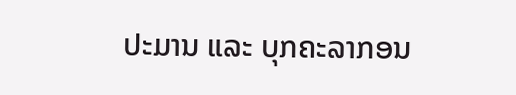ປະມານ ແລະ ບຸກຄະລາກອນ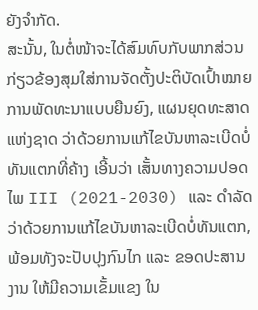ຍັງຈຳກັດ.
ສະນັ້ນ, ໃນຕໍ່ໜ້າຈະໄດ້ສົມທົບກັບພາກສ່ວນກ່ຽວຂ້ອງສຸມໃສ່ການຈັດຕັ້ງປະຕິບັດເປົ້າໝາຍການພັດທະນາແບບຍືນຍົງ, ແຜນຍຸດທະສາດແຫ່ງຊາດ ວ່າດ້ວຍການແກ້ໄຂບັນຫາລະເບີດບໍ່ທັນແຕກທີ່ຄ້າງ ເອີ້ນວ່າ ເສັ້ນທາງຄວາມປອດໄພ III (2021-2030) ແລະ ດຳລັດວ່າດ້ວຍການແກ້ໄຂບັນຫາລະເບີດບໍ່ທັນແຕກ, ພ້ອມທັງຈະປັບປຸງກົນໄກ ແລະ ຂອດປະສານງານ ໃຫ້ມີຄວາມເຂັ້ມແຂງ ໃນ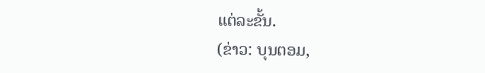ແຕ່ລະຂັ້ນ.
(ຂ່າວ: ບຸນຕອມ,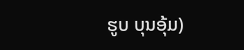ຮູບ ບຸນອຸ້ມ)